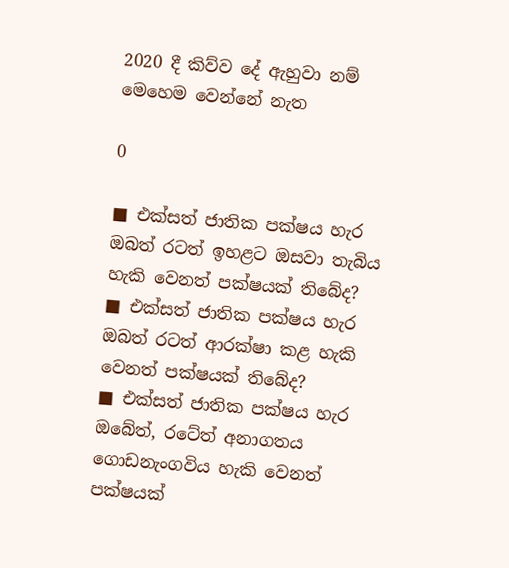2020 දී කිව්ව දේ ඇහුවා නම් මෙහෙම වෙන්නේ නැත

0

■ එක්සත් ජාතික පක්ෂය හැර ඔබත් රටත් ඉහළට ඔසවා තැබිය හැකි වෙනත් පක්ෂයක් තිබේද?
■ එක්සත් ජාතික පක්ෂය හැර ඔබත් රටත් ආරක්ෂා කළ හැකි වෙනත් පක්ෂයක් තිබේද?
■ එක්සත් ජාතික පක්ෂය හැර ඔබේත්, රටේත් අනාගතය ගොඩනැංගවිය හැකි වෙනත් පක්ෂයක්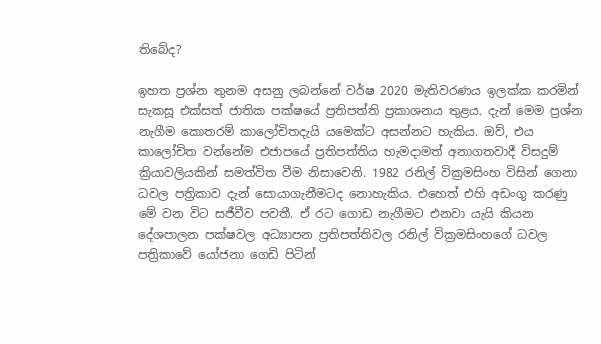තිබේද?

ඉහත ප්‍රශ්න තුනම අසනු ලබන්නේ වර්ෂ 2020 මැතිවරණය ඉලක්ක කරමින් සැකසූ එක්සත් ජාතික පක්ෂයේ ප්‍රතිපත්ති ප්‍රකාශනය තුළය. දැන් මෙම ප්‍රශ්න නැගීම කොතරම් කාලෝචිතදැයි යමෙක්ට අසන්නට හැකිය. ඔව්, එය කාලෝචිත වන්නේම එජාපයේ ප්‍රතිපත්තිය හැමදාමත් අනාගතවාදී විසදුම් ක්‍රියාවලියකින් සමත්විත වීම නිසාවෙනි. 1982 රනිල් වික්‍රමසිංහ විසින් ගෙනා ධවල පත්‍රිකාව දැන් සොයාගැනීමටද නොහැකිය. එහෙත් එහි අඩංගු කරණු මේ වන විට සජීවීව පවතී. ඒ රට ගොඩ නැගීමට එනවා යැයි කියන දේශපාලන පක්ෂවල අධ්‍යාපන ප්‍රතිපත්තිවල රනිල් වික්‍රමසිංහගේ ධවල පත්‍රිකාවේ යෝජනා ගෙඩි පිටින්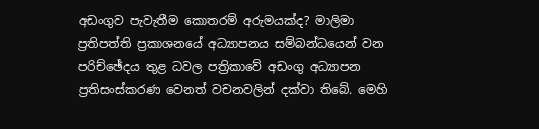අඩංගුව පැවැතීම කොතරම් අරුමයක්ද? මාලිමා ප්‍රතිපත්ති ප්‍රකාශනයේ අධ්‍යාපනය සම්බන්ධයෙන් වන පරිච්ඡේදය තුළ ධවල පත්‍රිකාවේ අඩංගු අධ්‍යාපන ප්‍රතිසංස්කරණ වෙනත් වචනවලින් දක්වා තිබේ. මෙහි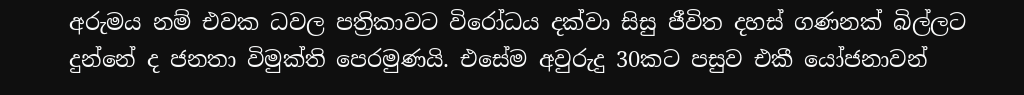අරුමය නම් එවක ධවල පත්‍රිකාවට විරෝධය දක්වා සිසු ජීවිත දහස් ගණනක් බිල්ලට දුන්නේ ද ජනතා විමුක්ති පෙරමුණයි. එසේම අවුරුදු 30කට පසුව එකී යෝජනාවන්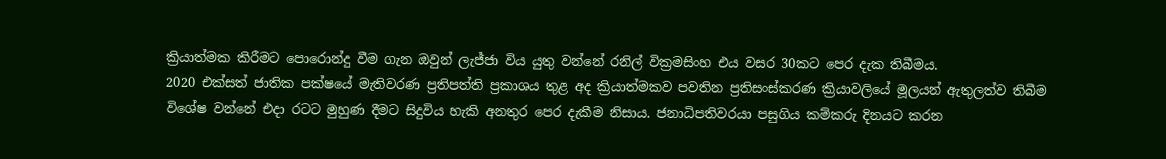ක්‍රියාත්මක කිරීමට පොරොන්දු වීම ගැන ඔවුන් ලැජ්ජා විය යුතු වන්නේ රනිල් වික්‍රමසිංහ එය වසර 30කට පෙර දැක තිබීමය.
2020 එක්සත් ජාතික පක්ෂයේ මැතිවරණ ප්‍රතිපත්ති ප්‍රකාශය තුළ අද ක්‍රියාත්මකව පවතින ප්‍රතිසංස්කරණ ක්‍රියාවලියේ මූලයන් ඇතුලත්ව තිබීම විශේෂ වන්නේ එදා රටට මුහුණ දීමට සිදුවිය හැකි අනතුර පෙර දැකීම නිසාය. ජනාධිපතිවරයා පසුගිය කම්කරු දිනයට කරන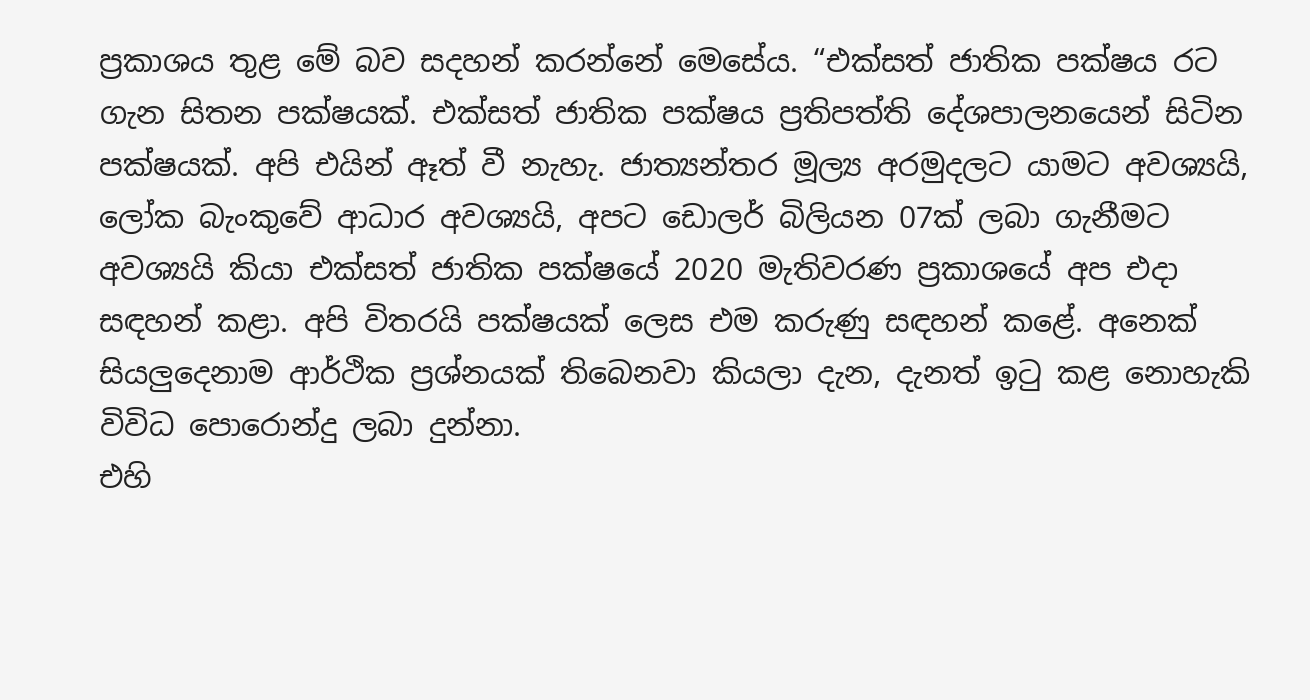ප්‍රකාශය තුළ මේ බව සදහන් කරන්නේ මෙසේය. “එක්සත් ජාතික පක්ෂය රට ගැන සිතන පක්ෂයක්. එක්සත් ජාතික පක්ෂය ප්‍රතිපත්ති දේශපාලනයෙන් සිටින පක්ෂයක්. අපි එයින් ඈත් වී නැහැ. ජාත්‍යන්තර මූල්‍ය අරමුදලට යාමට අවශ්‍යයි, ලෝක බැංකුවේ ආධාර අවශ්‍යයි, අපට ඩොලර් බිලියන 07ක් ලබා ගැනීමට අවශ්‍යයි කියා එක්සත් ජාතික පක්ෂයේ 2020 මැතිවරණ ප්‍රකාශයේ අප එදා සඳහන් කළා. අපි විතරයි පක්ෂයක් ලෙස එම කරුණු සඳහන් කළේ. අනෙක් සියලු‍දෙනාම ආර්ථික ප්‍රශ්නයක් තිබෙනවා කියලා දැන, දැනත් ඉටු කළ නොහැකි විවිධ පොරොන්දු ලබා දුන්නා.
එහි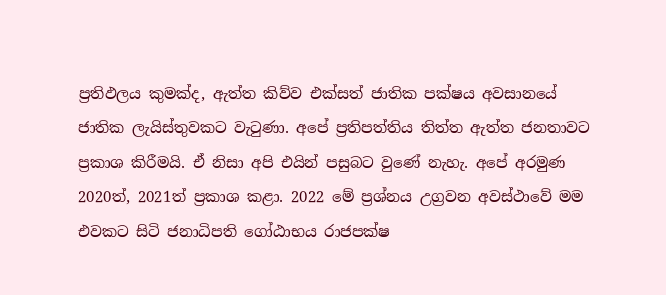ප්‍රතිඵලය කුමක්ද, ඇත්ත කිව්ව එක්සත් ජාතික පක්ෂය අවසානයේ ජාතික ලැයිස්තුවකට වැටුණා. අපේ ප්‍රතිපත්තිය තිත්ත ඇත්ත ජනතාවට ප්‍රකාශ කිරීමයි. ඒ නිසා අපි එයින් පසුබට වුණේ නැහැ. අපේ අරමුණ 2020ත්, 2021ත් ප්‍රකාශ කළා. 2022 මේ ප්‍රශ්නය උග්‍රවන අවස්ථාවේ මම එවකට සිටි ජනාධිපති ගෝඨාභය රාජපක්ෂ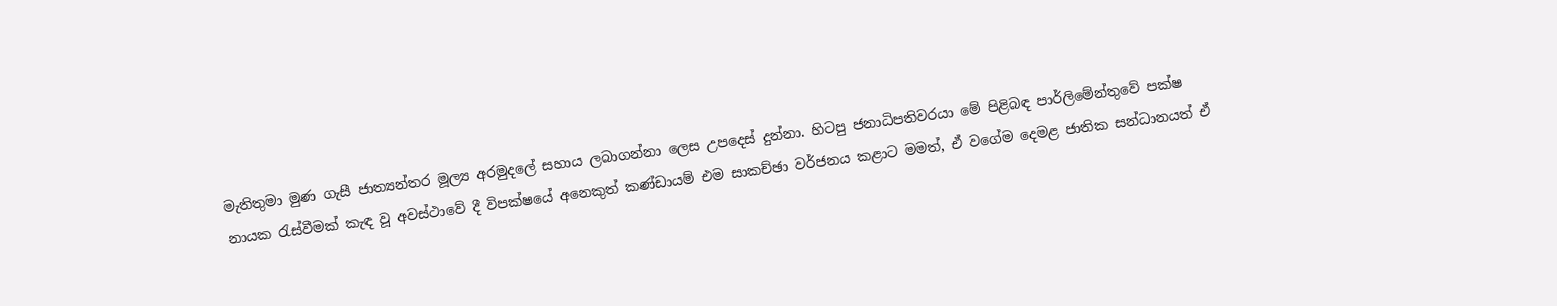මැතිතුමා මුණ ගැසී ජාත්‍යන්තර මූල්‍ය අරමුදලේ සහාය ලබාගන්නා ලෙස උපදෙස් දුන්නා. හිටපු ජනාධිපතිවරයා මේ පිළිබඳ පාර්ලිමේන්තුවේ පක්ෂ නායක රැස්වීමක් කැඳ වූ අවස්ථාවේ දී විපක්ෂයේ අනෙකුත් කණ්ඩායම් එම සාකච්ඡා වර්ජනය කළාට මමත්, ඒ වගේම දෙමළ ජාතික සන්ධානයත් ඒ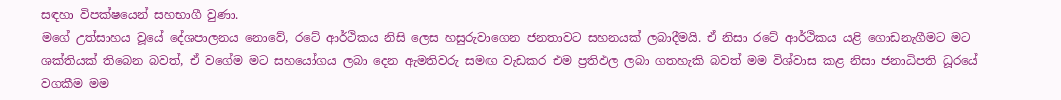සඳහා විපක්ෂයෙන් සහභාගී වුණා.
මගේ උත්සාහය වූයේ දේශපාලනය නොවේ, රටේ ආර්ථිකය නිසි ලෙස හසුරුවාගෙන ජනතාවට සහනයක් ලබාදීමයි. ඒ නිසා රටේ ආර්ථිකය යළි ගොඩනැගීමට මට ශක්තියක් තිබෙන බවත්, ඒ වගේම මට සහයෝගය ලබා දෙන ඇමතිවරු සමඟ වැඩකර එම ප්‍රතිඵල ලබා ගතහැකි බවත් මම විශ්වාස කළ නිසා ජනාධිපති ධූරයේ වගකීම මම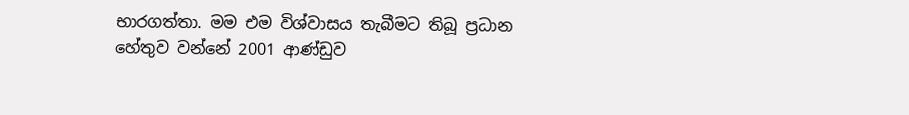භාරගත්තා. මම එම විශ්වාසය තැබීමට තිබූ ප්‍රධාන හේතුව වන්නේ 2001 ආණ්ඩුව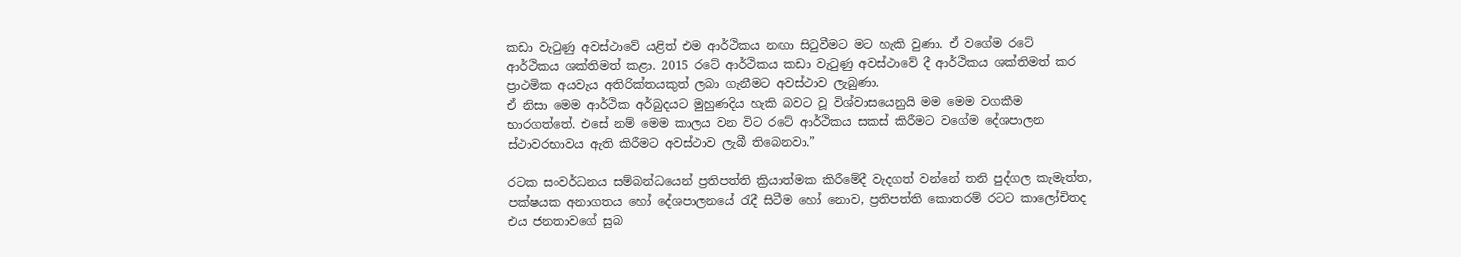කඩා වැටුණු අවස්ථාවේ යළිත් එම ආර්ථිකය නඟා සිටුවීමට මට හැකි වුණා. ඒ වගේම රටේ ආර්ථිකය ශක්තිමත් කළා. 2015 රටේ ආර්ථිකය කඩා වැටුණු අවස්ථාවේ දී ආර්ථිකය ශක්තිමත් කර ප්‍රාථමික අයවැය අතිරික්තයකුත් ලබා ගැනීමට අවස්ථාව ලැබුණා.
ඒ නිසා මෙම ආර්ථික අර්බුදයට මුහුණදිය හැකි බවට වූ විශ්වාසයෙනුයි මම මෙම වගකීම භාරගත්තේ. එසේ නම් මෙම කාලය වන විට රටේ ආර්ථිකය සකස් කිරීමට වගේම දේශපාලන ස්ථාවරභාවය ඇති කිරීමට අවස්ථාව ලැබී තිබෙනවා.”

රටක සංවර්ධනය සම්බන්ධයෙන් ප්‍රතිපත්ති ක්‍රියාත්මක කිරීමේදී වැදගත් වන්නේ තනි පුද්ගල කැමැත්ත, පක්ෂයක අනාගතය හෝ දේශපාලනයේ රැදී සිටීම හෝ නොව, ප්‍රතිපත්ති කොතරම් රටට කාලෝචිතද එය ජනතාවගේ සුබ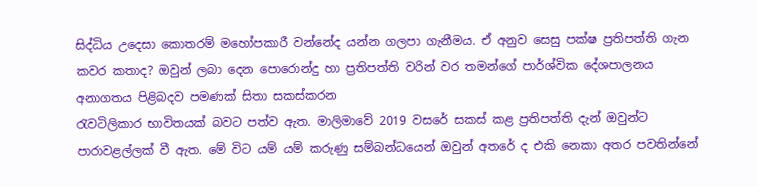සිද්ධිය උදෙසා කොතරම් මහෝපකාරී වන්නේද යන්න ගලපා ගැනීමය. ඒ අනුව සෙසු පක්ෂ ප්‍රතිපත්ති ගැන කවර කතාද? ඔවුන් ලබා දෙන පොරොන්දු හා ප්‍රතිපත්ති වරින් වර තමන්ගේ පාර්ශ්වික දේශපාලනය අනාගතය පිළිබදව පමණක් සිතා සකස්කරන
රැවටිලිකාර භාවිතයක් බවට පත්ව ඇත. මාලිමාවේ 2019 වසරේ සකස් කළ ප්‍රතිපත්ති දැන් ඔවුන්ට පාරාවළල්ලක් වී ඇත. මේ විට යම් යම් කරුණු සම්බන්ධයෙන් ඔවුන් අතරේ ද එකි නෙකා අතර පවතින්නේ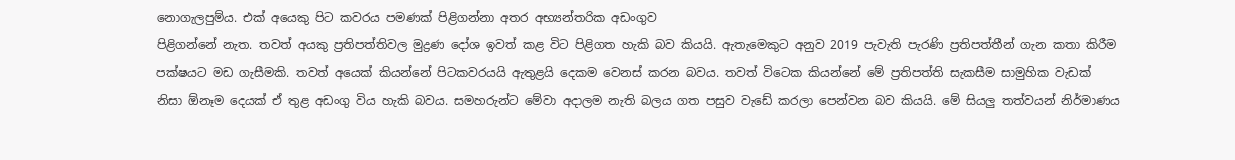නොගැලපුම්ය. එක් අයෙකු පිට කවරය පමණක් පිළිගන්නා අතර අභ්‍යන්තරික අඩංගුව
පිළිගන්නේ නැත. තවත් අයකු ප්‍රතිපත්තිවල මුද්‍රණ දෝශ ඉවත් කළ විට පිළිගත හැකි බව කියයි. ඇතැමෙකුට අනුව 2019 පැවැති පැරණි ප්‍රතිපත්තීන් ගැන කතා කිරීම පක්ෂයට මඩ ගැසීමකි. තවත් අයෙක් කියන්නේ පිටකවරයයි ඇතුළයි දෙකම වෙනස් කරන බවය. තවත් විටෙක කියන්නේ මේ ප්‍රතිපත්ති සැකසීම සාමුහික වැඩක් නිසා ඕනෑම දෙයක් ඒ තුළ අඩංගු විය හැකි බවය. සමහරුන්ට මේවා අදාලම නැති බලය ගත පසුව වැඩේ කරලා පෙන්වන බව කියයි. මේ සියලු‍ තත්වයන් නිර්මාණය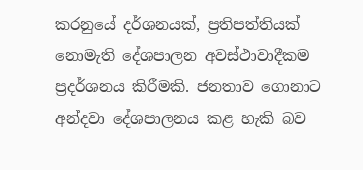කරනුයේ දර්ශනයක්, ප්‍රතිපත්තියක් නොමැති දේශපාලන අවස්ථාවාදීකම ප්‍රදර්ශනය කිරීමකි. ජනතාව ගොනාට අන්දවා දේශපාලනය කළ හැකි බව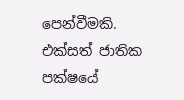පෙන්වීමකි.
එක්සත් ජාතික පක්ෂයේ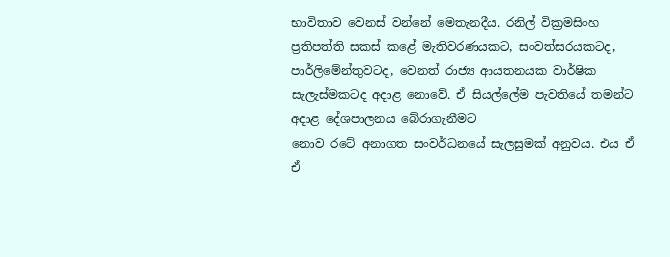භාවිතාව වෙනස් වන්නේ මෙතැනදීය. රනිල් වික්‍රමසිංහ ප්‍රතිපත්ති සකස් කළේ මැතිවරණයකට, සංවත්සරයකටද, පාර්ලිමේන්තුවටද, වෙනත් රාජ්‍ය ආයතනයක වාර්ෂික සැලැස්මකටද අදාළ නොවේ. ඒ සියල්ලේම පැවතියේ තමන්ට අදාළ දේශපාලනය බේරාගැනීමට
නොව රටේ අනාගත සංවර්ධනයේ සැලසුමක් අනුවය. එය ඒ ඒ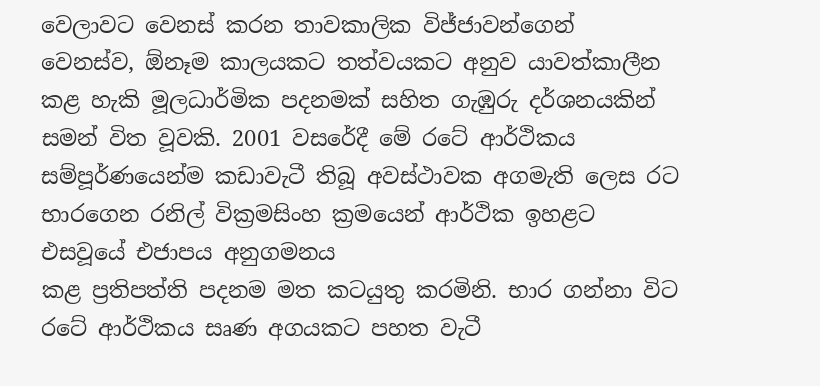වෙලාවට වෙනස් කරන තාවකාලික විජ්ජාවන්ගෙන්
වෙනස්ව, ඕනෑම කාලයකට තත්වයකට අනුව යාවත්කාලීන කළ හැකි මූලධාර්මික පදනමක් සහිත ගැඹුරු දර්ශනයකින් සමන් විත වූවකි. 2001 වසරේදී මේ රටේ ආර්ථිකය සම්පූර්ණයෙන්ම කඩාවැටී තිබූ අවස්ථාවක අගමැති ලෙස රට භාරගෙන රනිල් වික්‍රමසිංහ ක්‍රමයෙන් ආර්ථික ඉහළට එසවූයේ එජාපය අනුගමනය
කළ ප්‍රතිපත්ති පදනම මත කටයුතු කරමිනි. භාර ගන්නා විට රටේ ආර්ථිකය සෘණ අගයකට පහත වැටී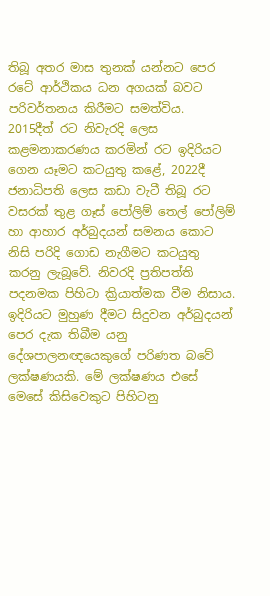තිබූ අතර මාස තුනක් යන්නට පෙර රටේ ආර්ථිකය ධන අගයක් බවට පරිවර්තනය කිරීමට සමත්විය. 2015දීත් රට නිවැරදි ලෙස කළමනාකරණය කරමින් රට ඉදිරියට ගෙන යෑමට කටයුතු කළේ, 2022දී ජනාධිපති ලෙස කඩා වැටී තිබූ රට වසරක් තුළ ගෑස් පෝලිම් තෙල් පෝලිම් හා ආහාර අර්බුදයන් සමනය කොට නිසි පරිදි ගොඩ නැගීමට කටයුතු කරනු ලැබූවේ. නිවරදි ප්‍රතිපත්ති පදනමක පිහිටා ක්‍රියාත්මක වීම නිසාය.
ඉදිරියට මුහුණ දීමට සිදුවන අර්බුදයන් පෙර දැක තිබීම යනු දේශපාලනඥයෙකුගේ පරිණත බවේ ලක්ෂණයකි. මේ ලක්ෂණය එසේ මෙසේ කිසිවෙකුට පිහිටනු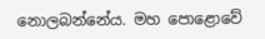නොලබන්නේය. මහ පොළොවේ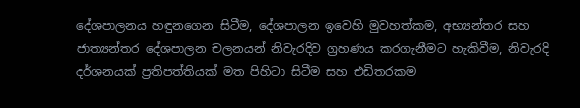දේශපාලනය හඳුනගෙන සිටීම, දේශපාලන ඉවෙහි මුවහත්කම, අභ්‍යන්තර සහ ජාත්‍යන්තර දේශපාලන චලනයන් නිවැරදිව ග්‍රහණය කරගැනීමට හැකිවීම, නිවැරදි දර්ශනයක් ප්‍රතිපත්තියක් මත පිහිටා සිටීම සහ එඩිතරකම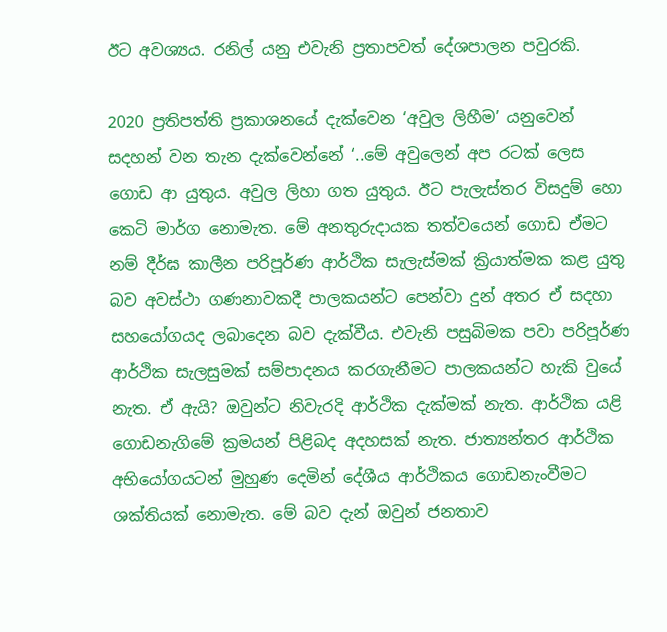ඊට අවශ්‍යය. රනිල් යනු එවැනි ප්‍රතාපවත් දේශපාලන පවුරකි.

2020 ප්‍රතිපත්ති ප්‍රකාශනයේ දැක්වෙන ‘අවුල ලිහීම’ යනුවෙන් සදහන් වන තැන දැක්වෙන්නේ ‘..මේ අවුලෙන් අප රටක් ලෙස ගොඩ ආ යුතුය. අවුල ලිහා ගත යුතුය. ඊට පැලැස්තර විසදුම් හො කෙටි මාර්ග නොමැත. මේ අනතුරුදායක තත්වයෙන් ගොඩ ඒමට නම් දීර්ඝ කාලීන පරිපූර්ණ ආර්ථික සැලැස්මක් ක්‍රියාත්මක කළ යුතු බව අවස්ථා ගණනාවකදී පාලකයන්ට පෙන්වා දුන් අතර ඒ සදහා සහයෝගයද ලබාදෙන බව දැක්වීය. එවැනි පසුබිමක පවා පරිපූර්ණ ආර්ථික සැලසුමක් සම්පාදනය කරගැනීමට පාලකයන්ට හැකි වුයේ නැත. ඒ ඇයි? ඔවුන්ට නිවැරදි ආර්ථික දැක්මක් නැත. ආර්ථික යළි ගොඩනැගිමේ ක්‍රමයන් පිළිබද අදහසක් නැත. ජාත්‍යන්තර ආර්ථික අභියෝගයටන් මුහුණ දෙමින් දේශීය ආර්ථිකය ගොඩනැංවීමට ශක්තියක් නොමැත. මේ බව දැන් ඔවුන් ජනතාව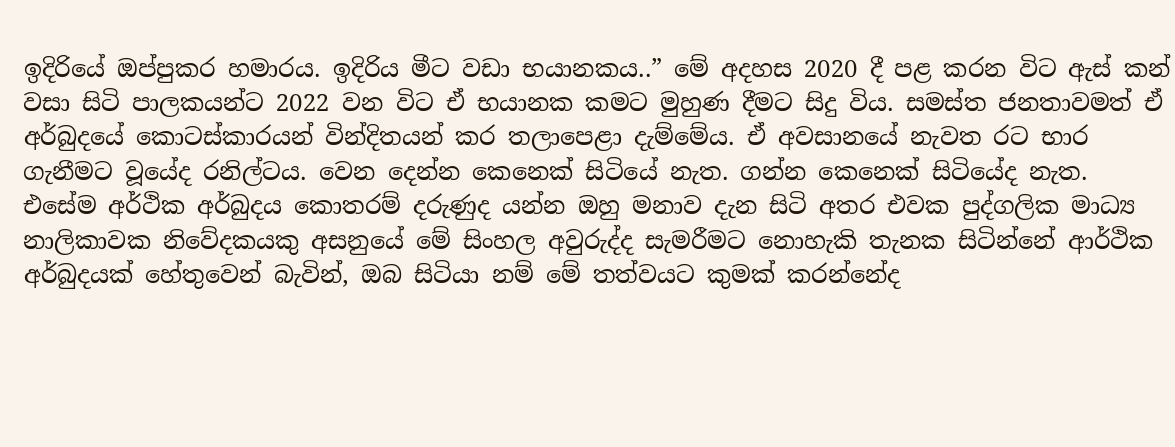ඉදිරියේ ඔප්පුකර හමාරය. ඉදිරිය මීට වඩා භයානකය..” මේ අදහස 2020 දී පළ කරන විට ඇස් කන් වසා සිටි පාලකයන්ට 2022 වන විට ඒ භයානක කමට මුහුණ දීමට සිදු විය. සමස්ත ජනතාවමත් ඒ අර්බුදයේ කොටස්කාරයන් වින්දිතයන් කර තලාපෙළා දැම්මේය. ඒ අවසානයේ නැවත රට භාර ගැනීමට වූයේද රනිල්ටය. වෙන දෙන්න කෙනෙක් සිටියේ නැත. ගන්න කෙනෙක් සිටියේද නැත.
එසේම අර්ථික අර්බුදය කොතරම් දරුණුද යන්න ඔහු මනාව දැන සිටි අතර එවක පුද්ගලික මාධ්‍ය නාලිකාවක නිවේදකයකු අසනුයේ මේ සිංහල අවුරුද්ද සැමරීමට නොහැකි තැනක සිටින්නේ ආර්ථික අර්බුදයක් හේතුවෙන් බැවින්, ඔබ සිටියා නම් මේ තත්වයට කුමක් කරන්නේද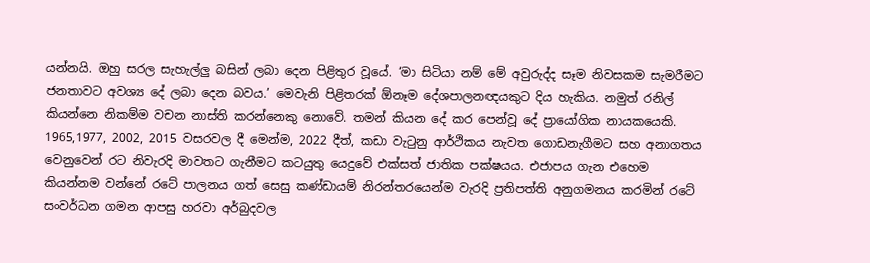යන්නයි. ඔහු සරල සැහැල්ලු‍ බසින් ලබා දෙන පිළිතුර වූයේ. ‘මා සිටියා නම් මේ අවුරුද්ද සෑම නිවසකම සැමරීමට ජනතාවට අවශ්‍ය දේ ලබා දෙන බවය.’ මෙවැනි පිළිතරක් ඕනෑම දේශපාලනඥයකුට දිය හැකිය. නමුත් රනිල් කියන්නෙ නිකම්ම වචන නාස්ති කරන්නෙකු නොවේ. තමන් කියන දේ කර පෙන්වූ දේ ප්‍රායෝගික නායකයෙකි.
1965,1977, 2002, 2015 වසරවල දී මෙන්ම, 2022 දීත්, කඩා වැටුනු ආර්ථිකය නැවත ගොඩනැගීමට සහ අනාගතය වෙනුවෙන් රට නිවැරදි මාවතට ගැනීමට කටයුතු යෙදුවේ එක්සත් ජාතික පක්ෂයය. එජාපය ගැන එහෙම කියන්නම වන්නේ රටේ පාලනය ගත් සෙසු කණ්ඩායම් නිරන්තරයෙන්ම වැරදි ප්‍රතිපත්ති අනුගමනය කරමින් රටේ සංවර්ධන ගමන ආපසු හරවා අර්බුදවල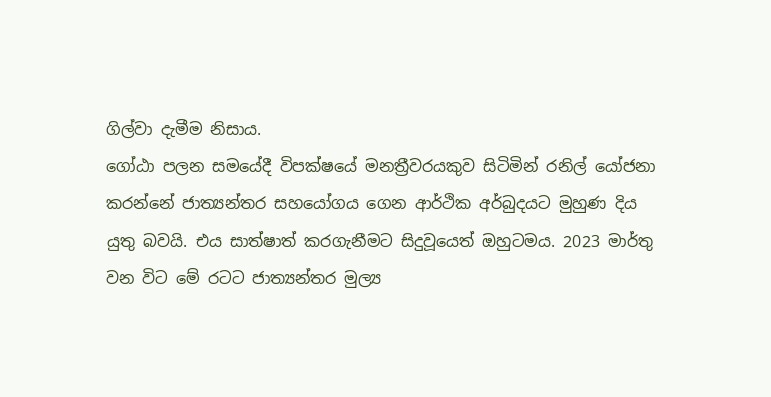ගිල්වා දැමීම නිසාය.
ගෝඨා පලන සමයේදී විපක්ෂයේ මනත්‍රීවරයකුව සිටිමින් රනිල් යෝජනා කරන්නේ ජාත්‍යන්තර සහයෝගය ගෙන ආර්ථික අර්බුදයට මුහුණ දිය යුතු බවයි. එය සාත්ෂාත් කරගැනීමට සිදුවූයෙත් ඔහුටමය. 2023 මාර්තු වන විට මේ රටට ජාත්‍යන්තර මුල්‍ය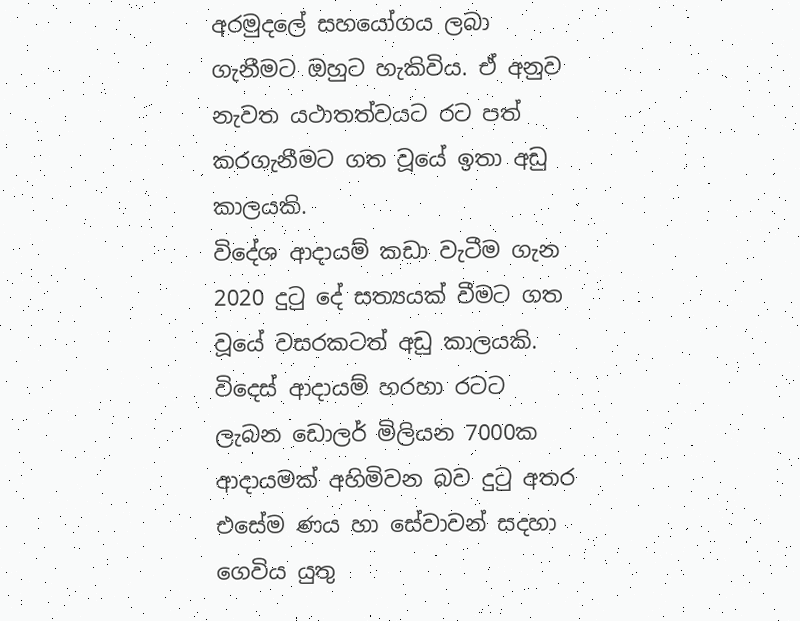අරමුදලේ සහයෝගය ලබා ගැනීමට ඔහුට හැකිවිය. ඒ අනුව නැවත යථාතත්වයට රට පත් කරගැනීමට ගත වූයේ ඉතා අඩු කාලයකි.
විදේශ ආදායම් කඩා වැටීම ගැන 2020 දුටු දේ සත්‍යයක් වීමට ගත වූයේ වසරකටත් අඩු කාලයකි. විදෙස් ආදායම් හරහා රටට ලැබන ඩොලර් මිලියන 7000ක ආදායමක් අහිමිවන බව දුටු අතර එසේම ණය හා සේවාවන් සදහා ගෙවිය යුතු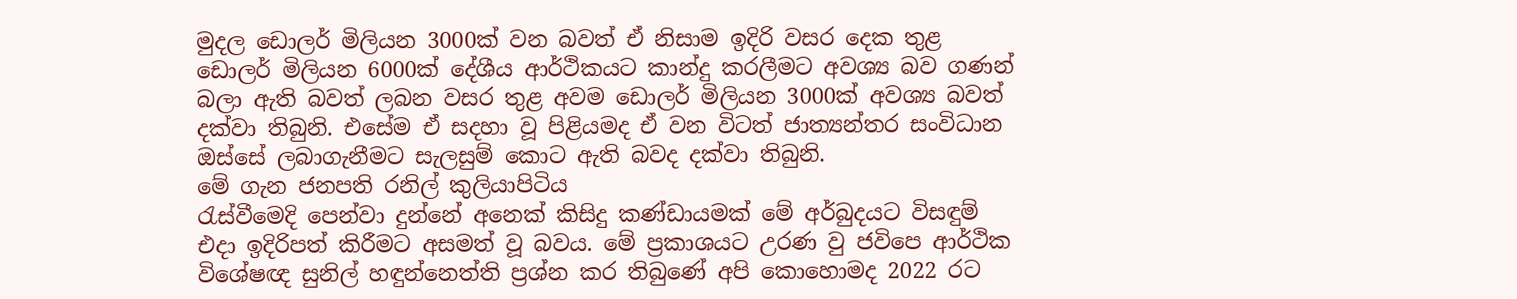මුදල ඩොලර් මිලියන 3000ක් වන බවත් ඒ නිසාම ඉදිරි වසර දෙක තුළ ඩොලර් මිලියන 6000ක් දේශීය ආර්ථිකයට කාන්දු කරලීමට අවශ්‍ය බව ගණන් බලා ඇති බවත් ලබන වසර තුළ අවම ඩොලර් මිලියන 3000ක් අවශ්‍ය බවත් දක්වා තිබුනි. එසේම ඒ සදහා වූ පිළියමද ඒ වන විටත් ජාත්‍යන්තර සංවිධාන ඔස්සේ ලබාගැනීමට සැලසුම් කොට ඇති බවද දක්වා තිබුනි.
මේ ගැන ජනපති රනිල් කුලියාපිටිය
රැස්වීමෙදි පෙන්වා දුන්නේ අනෙක් කිසිදු කණ්ඩායමක් මේ අර්බුදයට විසඳුම් එදා ඉදිරිපත් කිරීමට අසමත් වූ බවය. මේ ප්‍රකාශයට උරණ වු ජවිපෙ ආර්ථික විශේෂඥ සුනිල් හඳුන්නෙත්ති ප්‍රශ්න කර තිබුණේ අපි කොහොමද 2022 රට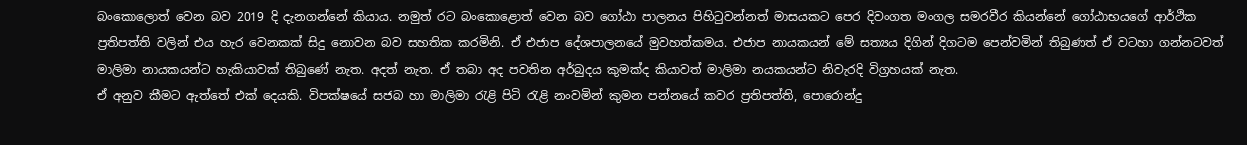බංකොලොත් වෙන බව 2019 දි දැනගන්නේ කියාය. නමුත් රට බංකොළොත් වෙන බව ගෝඨා පාලනය පිහිටුවන්නත් මාසයකට පෙර දිවංගත මංගල සමරවීර කියන්නේ ගෝඨාභයගේ ආර්ථික ප්‍රතිපත්ති වලින් එය හැර වෙනකක් සිදු නොවන බව සහතික කරමිනි. ඒ එජාප දේශපාලනයේ මුවහත්කමය. එජාප නායකයන් මේ සත්‍යය දිගින් දිගටම පෙන්වමින් තිබුණත් ඒ වටහා ගන්නටවත් මාලිමා නායකයන්ට හැකියාවක් තිබුණේ නැත. අදත් නැත. ඒ තබා අද පවතින අර්බුදය කුමක්ද කියාවත් මාලිමා නයකයන්ට නිවැරදි විග්‍රහයක් නැත.
ඒ අනුව කීමට ඇත්තේ එක් දෙයකි. විපක්ෂයේ සජබ හා මාලිමා රැළි පිටි රැළි නංවමින් කුමන පන්නයේ කවර ප්‍රතිපත්ති, පොරොන්දු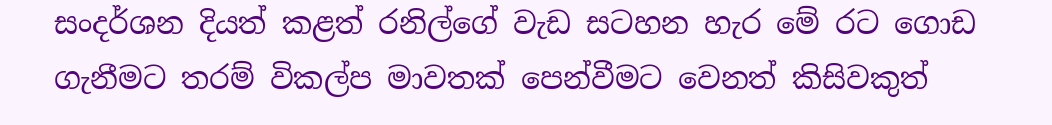සංදර්ශන දියත් කළත් රනිල්ගේ වැඩ සටහන හැර මේ රට ගොඩ ගැනීමට තරම් විකල්ප මාවතක් පෙන්වීමට වෙනත් කිසිවකුත්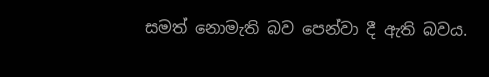සමත් නොමැති බව පෙන්වා දී ඇති බවය.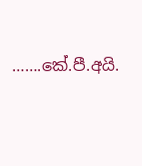…….කේ.පී.අයි.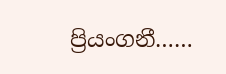ප්‍රියංගනී……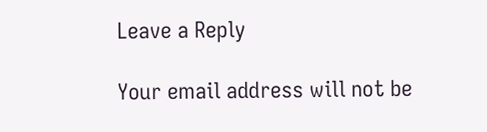Leave a Reply

Your email address will not be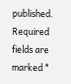published. Required fields are marked *